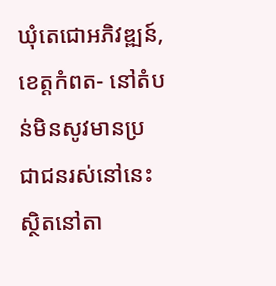ឃុំតេជោអភិវឌ្ឍន៍, ខេត្តកំពត- នៅតំបន់មិនសូវមានប្រជាជនរស់នៅនេះ ស្ថិតនៅតា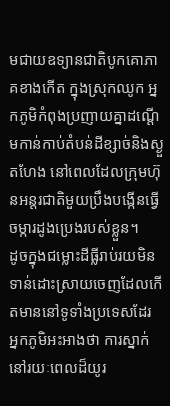មជាយឧទ្យានជាតិបូកគោភាគខាងកើត ក្នុងស្រុកឈូក អ្នកភូមិកំពុងប្រញាយគ្នាដណ្តើមកាន់កាប់តំបន់ដីខ្សាច់និងស្ងួតហែង នៅពេលដែលក្រុមហ៊ុនអន្តរជាតិមួយប្រឹងបង្កើនធ្វើចម្ការដូងប្រេងរបស់ខ្លួន។
ដូចក្នុងជម្លោះដីធ្លីរាប់រយមិនទាន់ដោះស្រាយចេញដែលកើតមាននៅទូទាំងប្រទេសដែរ អ្នកភូមិអះអាងថា ការស្នាក់នៅរយៈពេលដ៏យូរ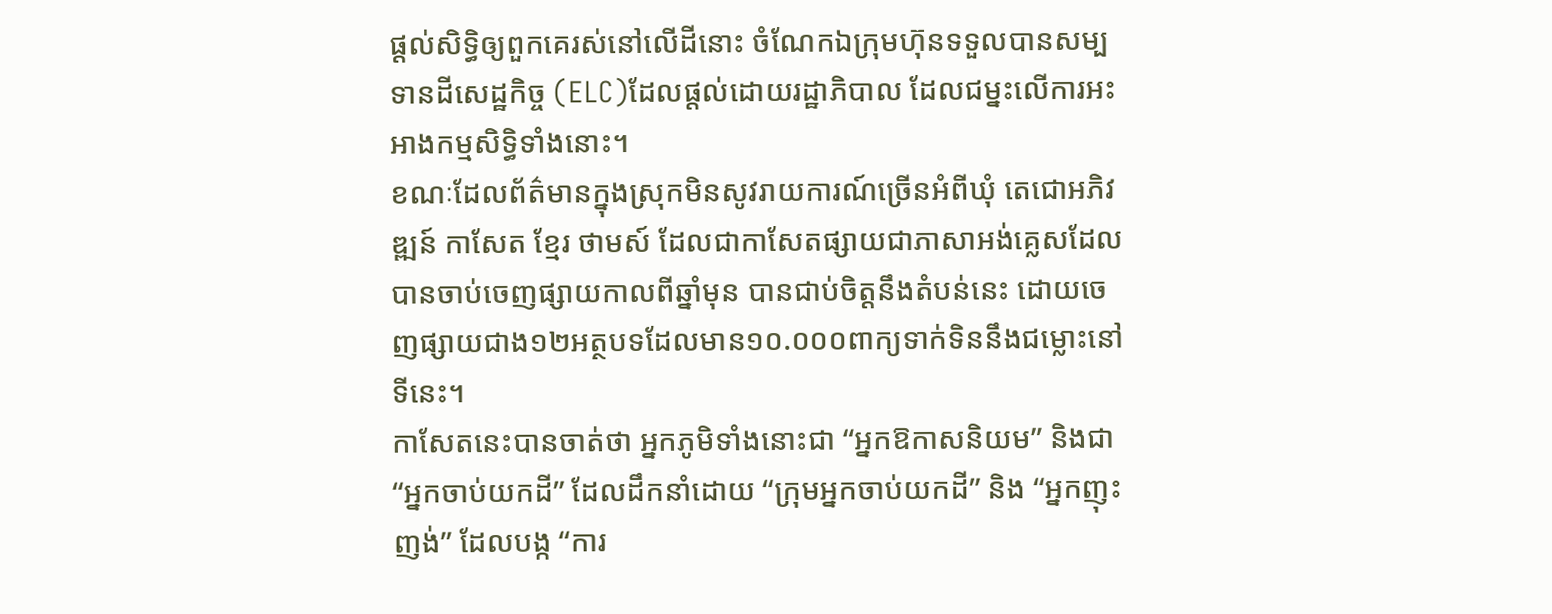ផ្តល់សិទ្ធិឲ្យពួកគេរស់នៅលើដីនោះ ចំណែកឯក្រុមហ៊ុនទទួលបានសម្បទានដីសេដ្ឋកិច្ច (ELC)ដែលផ្តល់ដោយរដ្ឋាភិបាល ដែលជម្នះលើការអះអាងកម្មសិទ្ធិទាំងនោះ។
ខណៈដែលព័ត៌មានក្នុងស្រុកមិនសូវរាយការណ៍ច្រើនអំពីឃំុ តេជោអភិវឌ្ឍន៍ កាសែត ខ្មែរ ថាមស៍ ដែលជាកាសែតផ្សាយជាភាសាអង់គ្លេសដែលបានចាប់ចេញផ្សាយកាលពីឆ្នាំមុន បានជាប់ចិត្តនឹងតំបន់នេះ ដោយចេញផ្សាយជាង១២អត្ថបទដែលមាន១០.០០០ពាក្យទាក់ទិននឹងជម្លោះនៅទីនេះ។
កាសែតនេះបានចាត់ថា អ្នកភូមិទាំងនោះជា “អ្នកឱកាសនិយម” និងជា “អ្នកចាប់យកដី” ដែលដឹកនាំដោយ “ក្រុមអ្នកចាប់យកដី” និង “អ្នកញុះញង់” ដែលបង្ក “ការ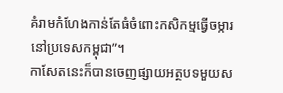គំរាមកំហែងកាន់តែធំចំពោះកសិកម្មធ្វើចម្ការនៅប្រទេសកម្ពុជា”។
កាសែតនេះក៏បានចេញផ្សាយអត្ថបទមួយស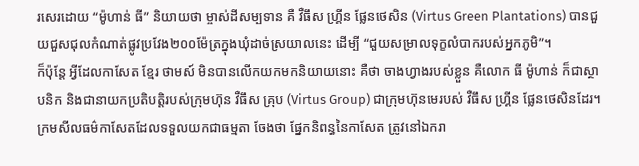រសេរដោយ “ម៉ូហាន់ ធី” និយាយថា ម្ចាស់ដីសម្បទាន គឺ វឺធឹស ហ្គ្រីន ផ្លែនថេសិន (Virtus Green Plantations) បានជួយជួសជុលកំណាត់ផ្លូវប្រវែង២០០ម៉ែត្រក្នុងឃុំដាច់ស្រយាលនេះ ដើម្បី “ជួយសម្រាលទុក្ខលំបាករបស់អ្នកភូមិ”។
ក៏ប៉ុន្តែ អ្វីដែលកាសែត ខ្មែរ ថាមស៍ មិនបានលើកយកមកនិយាយនោះ គឺថា ចាងហ្វាងរបស់ខ្លួន គឺលោក ធី ម៉ូហាន់ ក៏ជាស្ថាបនិក និងជានាយកប្រតិបត្តិរបស់ក្រុមហ៊ុន វឺធឹស គ្រុប (Virtus Group) ជាក្រុមហ៊ុនមេរបស់ វឺធឹស ហ្គ្រីន ផ្លែនថេសិនដែរ។
ក្រមសីលធម៌កាសែតដែលទទួលយកជាធម្មតា ចែងថា ផ្នែកនិពន្ធនៃកាសែត ត្រូវនៅឯករា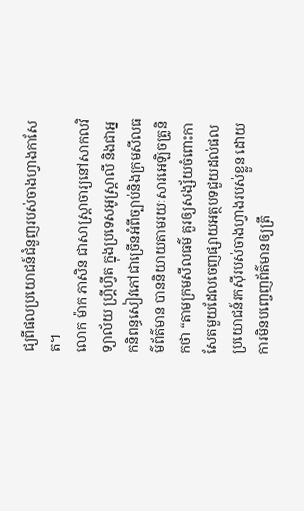ជ្យពីផលប្រយោជន៍ជំនួញរបស់ចាងហ្វាងកាសែត។
លោក ម៉ាក ភាសិន ជាសាស្ត្រាចារ្យនៅសាកលវិទ្យាល័យ ហ្គ្រីហ្វីត ក្នុងប្រទេសអូស្ត្រាលី និងជាអ្នកនិពន្ធសៀវភៅជាច្រើនអំពីច្បាប់និងក្រមសីលធម៌ព័ត៌មាន បាននិយាយតាមរយៈសារអេឡិចត្រូនិកថា “តាមក្រមសីលធម៌ គួរឲ្យសង្ស័យចំពោះកាសែតមួយដែលចេញផ្សាយអត្ថបទជួយដល់ផលប្រយោជន៍រកស៊ីរបស់ចាងហ្វាងរបស់ខ្លួន ដោយការមិនបញ្ចេញព័ត៌មានឲ្យត្រឹ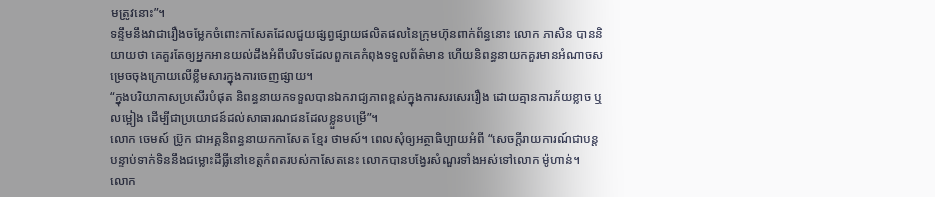មត្រូវនោះ”។
ទន្ទឹមនឹងវាជារឿងចម្លែកចំពោះកាសែតដែលជួយផ្សព្វផ្សាយផលិតផលនៃក្រុមហ៊ុនពាក់ព័ន្ធនោះ លោក ភាសិន បាននិយាយថា គេគួរតែឲ្យអ្នកអានយល់ដឹងអំពីបរិបទដែលពួកគេកំពុងទទួលព័ត៌មាន ហើយនិពន្ធនាយកគួរមានអំណាចសម្រេចចុងក្រោយលើខ្លឹមសារក្នុងការចេញផ្សាយ។
“ក្នុងបរិយាកាសប្រសើរបំផុត និពន្ធនាយកទទួលបានឯករាជ្យភាពខ្ពស់ក្នុងការសរសេររឿង ដោយគ្មានការភ័យខ្លាច ឬ លម្អៀង ដើម្បីជាប្រយោជន៍ដល់សាធារណជនដែលខ្លួនបម្រើ”។
លោក ចេមស៍ ប៊្រូក ជាអគ្គនិពន្ធនាយកកាសែត ខ្មែរ ថាមស៍។ ពេលសុំឲ្យអត្ថាធិប្បាយអំពី “សេចក្តីរាយការណ៍ជាបន្តបន្ទាប់ទាក់ទិននឹងជម្លោះដីធ្លីនៅខេត្តកំពតរបស់កាសែតនេះ លោកបានបង្វែរសំណួរទាំងអស់ទៅលោក ម៉ូហាន់។
លោក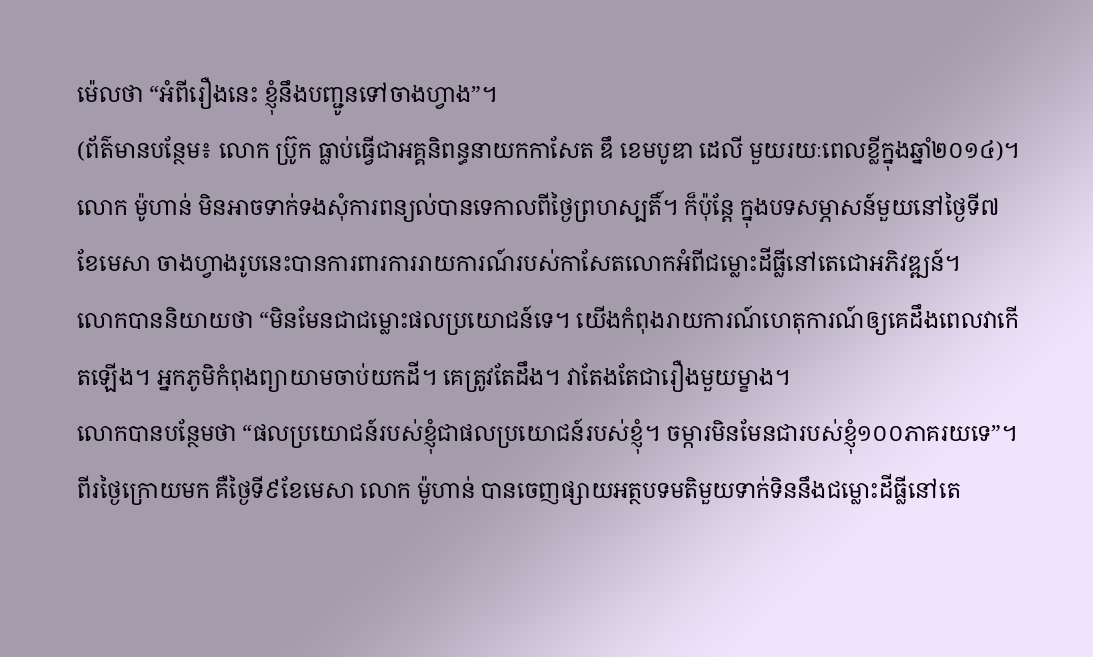ម៉េលថា “អំពីរឿងនេះ ខ្ញុំនឹងបញ្ជូនទៅចាងហ្វាង”។
(ព័ត៌មានបន្ថែម៖ លោក ប៊្រូក ធ្លាប់ធ្វើជាអគ្គនិពន្ធនាយកកាសែត ឌឹ ខេមបូឌា ដេលី មួយរយៈពេលខ្លីក្នុងឆ្នាំ២០១៤)។
លោក ម៉ូហាន់ មិនអាចទាក់ទងសុំការពន្យល់បានទេកាលពីថ្ងៃព្រហស្បតិ៍។ ក៏ប៉ុន្តែ ក្នុងបទសម្ភាសន៍មួយនៅថ្ងៃទី៧ខែមេសា ចាងហ្វាងរូបនេះបានការពារការរាយការណ៍របស់កាសែតលោកអំពីជម្លោះដីធ្លីនៅតេជោអភិវឌ្ឍន៍។
លោកបាននិយាយថា “មិនមែនជាជម្លោះផលប្រយោជន៍ទេ។ យើងកំពុងរាយការណ៍ហេតុការណ៍ឲ្យគេដឹងពេលវាកើតឡើង។ អ្នកភូមិកំពុងព្យាយាមចាប់យកដី។ គេត្រូវតែដឹង។ វាតែងតែជារឿងមួយម្ខាង។
លោកបានបន្ថែមថា “ផលប្រយោជន៍របស់ខ្ញុំជាផលប្រយោជន៍របស់ខ្ញុំ។ ចម្ការមិនមែនជារបស់ខ្ញុំ១០០ភាគរយទេ”។
ពីរថ្ងៃក្រោយមក គឺថ្ងៃទី៩ខែមេសា លោក ម៉ូហាន់ បានចេញផ្សាយអត្ថបទមតិមួយទាក់ទិននឹងជម្លោះដីធ្លីនៅតេ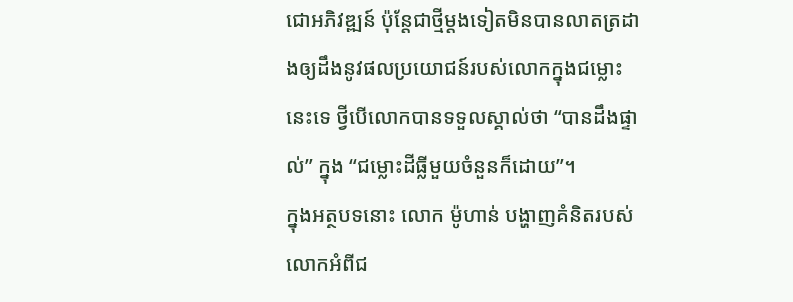ជោអភិវឌ្ឍន៍ ប៉ុន្តែជាថ្មីម្តងទៀតមិនបានលាតត្រដាងឲ្យដឹងនូវផលប្រយោជន៍របស់លោកក្នុងជម្លោះនេះទេ ថ្វីបើលោកបានទទួលស្គាល់ថា “បានដឹងផ្ទាល់” ក្នុង “ជម្លោះដីធ្លីមួយចំនួនក៏ដោយ”។
ក្នុងអត្ថបទនោះ លោក ម៉ូហាន់ បង្ហាញគំនិតរបស់លោកអំពីជ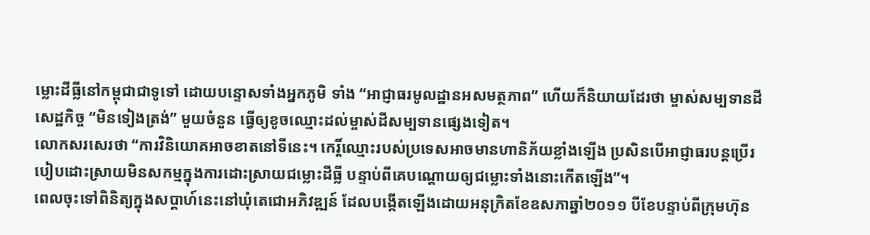ម្លោះដីធ្លីនៅកម្ពុជាជាទូទៅ ដោយបន្ទោសទាំងអ្នកភូមិ ទាំង “អាជ្ញាធរមូលដ្ឋានអសមត្ថភាព” ហើយក៏និយាយដែរថា ម្ចាស់សម្បទានដីសេដ្ឋកិច្ច “មិនទៀងត្រង់” មួយចំនួន ធ្វើឲ្យខូចឈ្មោះដល់ម្ចាស់ដីសម្បទានផ្សេងទៀត។
លោកសរសេរថា “ការវិនិយោគអាចខាតនៅទីនេះ។ កេរ្តិ៍ឈ្មោះរបស់ប្រទេសអាចមានហានិភ័យខ្លាំងឡើង ប្រសិនបើអាជ្ញាធរបន្តប្រើរបៀបដោះស្រាយមិនសកម្មក្នុងការដោះស្រាយជម្លោះដីធ្លី បន្ទាប់ពីគេបណ្តោយឲ្យជម្លោះទាំងនោះកើតឡើង”។
ពេលចុះទៅពិនិត្យក្នុងសប្តាហ៍នេះនៅឃុំតេជោអភិវឌ្ឍន៍ ដែលបង្កើតឡើងដោយអនុក្រិតខែឧសភាឆ្នាំ២០១១ បីខែបន្ទាប់ពីក្រុមហ៊ុន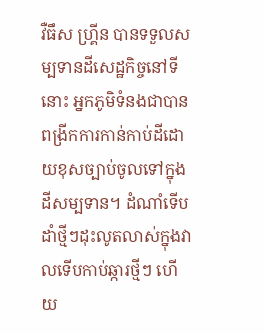វឺធឹស ហ្គ្រីន បានទទួលសម្បទានដីសេដ្ឋកិច្ចនៅទីនោះ អ្នកភូមិទំនងជាបានពង្រីកការកាន់កាប់ដីដោយខុសច្បាប់ចូលទៅក្នុងដីសម្បទាន។ ដំណាំទើបដាំថ្មីៗដុះលូតលាស់ក្នុងវាលទើបកាប់ឆ្ការថ្មីៗ ហើយ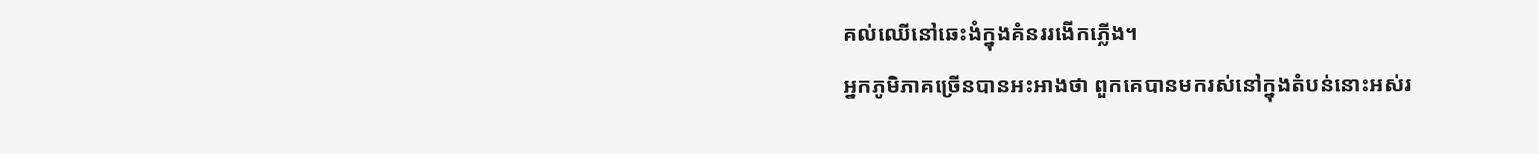គល់ឈើនៅឆេះងំក្នុងគំនររងើកភ្លើង។
អ្នកភូមិភាគច្រើនបានអះអាងថា ពួកគេបានមករស់នៅក្នុងតំបន់នោះអស់រ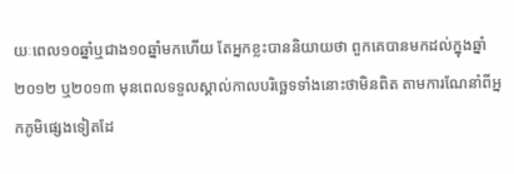យៈពេល១០ឆ្នាំឬជាង១០ឆ្នាំមកហើយ តែអ្នកខ្លះបាននិយាយថា ពួកគេបានមកដល់ក្នុងឆ្នាំ២០១២ ឬ២០១៣ មុនពេលទទួលស្គាល់កាលបរិច្ឆេទទាំងនោះថាមិនពិត តាមការណែនាំពីអ្នកភូមិផ្សេងទៀតដែ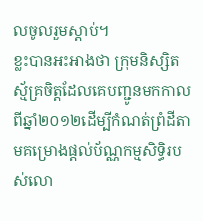លចូលរួមស្តាប់។
ខ្លះបានអះអាងថា ក្រុមនិស្សិតស្ម័គ្រចិត្តដែលគេបញ្ជូនមកកាលពីឆ្នាំ២០១២ដើម្បីកំណត់ព្រំដីតាមគម្រោងផ្តល់ប័ណ្ណកម្មសិទ្ធិរបស់លោ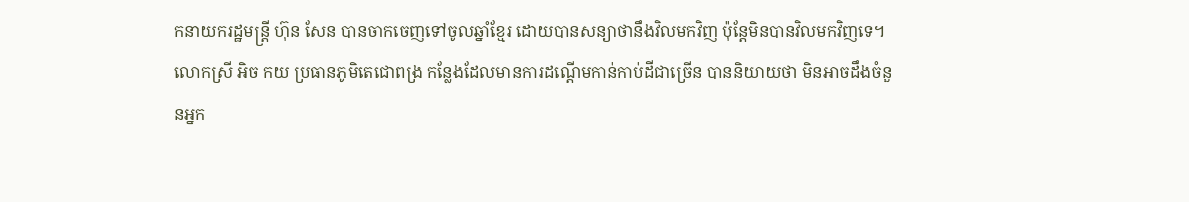កនាយករដ្ឋមន្ត្រី ហ៊ុន សែន បានចាកចេញទៅចូលឆ្នាំខ្មែរ ដោយបានសន្យាថានឹងវិលមកវិញ ប៉ុន្តែមិនបានវិលមកវិញទេ។
លោកស្រី អិច កយ ប្រធានភូមិតេជោពង្រ កន្លែងដែលមានការដណ្តើមកាន់កាប់ដីជាច្រើន បាននិយាយថា មិនអាចដឹងចំនួនអ្នក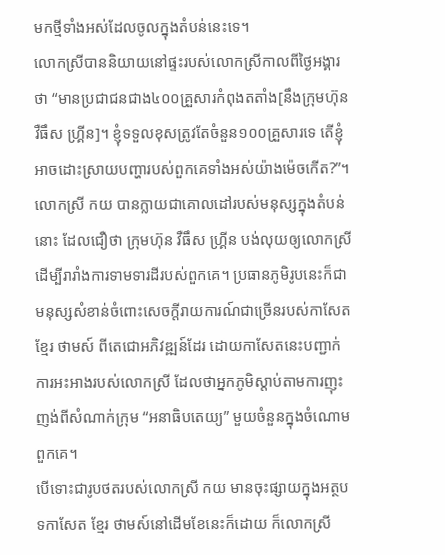មកថ្មីទាំងអស់ដែលចូលក្នុងតំបន់នេះទេ។
លោកស្រីបាននិយាយនៅផ្ទះរបស់លោកស្រីកាលពីថ្ងៃអង្គារថា “មានប្រជាជនជាង៤០០គ្រួសារកំពុងតតាំង[នឹងក្រុមហ៊ុន វឺធឹស ហ្គ្រីន]។ ខ្ញុំទទួលខុសត្រូវតែចំនួន១០០គ្រួសារទេ តើខ្ញុំអាចដោះស្រាយបញ្ហារបស់ពួកគេទាំងអស់យ៉ាងម៉េចកើត?”។
លោកស្រី កយ បានក្លាយជាគោលដៅរបស់មនុស្សក្នុងតំបន់នោះ ដែលជឿថា ក្រុមហ៊ុន វឺធឹស ហ្គ្រីន បង់លុយឲ្យលោកស្រីដើម្បីរារាំងការទាមទារដីរបស់ពួកគេ។ ប្រធានភូមិរូបនេះក៏ជាមនុស្សសំខាន់ចំពោះសេចក្តីរាយការណ៍ជាច្រើនរបស់កាសែត ខ្មែរ ថាមស៍ ពីតេជោអភិវឌ្ឍន៍ដែរ ដោយកាសែតនេះបញ្ជាក់ការអះអាងរបស់លោកស្រី ដែលថាអ្នកភូមិស្តាប់តាមការញុះញង់ពីសំណាក់ក្រុម “អនាធិបតេយ្យ” មួយចំនួនក្នុងចំណោមពួកគេ។
បើទោះជារូបថតរបស់លោកស្រី កយ មានចុះផ្សាយក្នុងអត្ថបទកាសែត ខ្មែរ ថាមស៍នៅដើមខែនេះក៏ដោយ ក៏លោកស្រី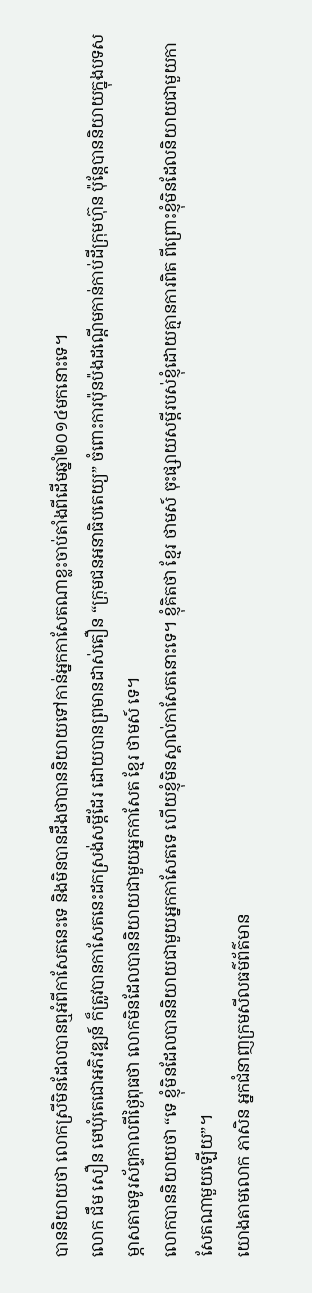បាននិយាយថា លោកស្រីមិនដែលបានឮអំពីកាសែតនេះទេ និងមិនបានដឹងថាបាននិយាយទៅកាន់អ្នកកាសែតណាខ្លះចាប់តាំងពីដើមឆ្នាំ២០១៤មកនោះទេ។
លោក ជឹម សឿន មេឃុំតេជោអភិវឌ្ឍន៍ ក៏ត្រូវបានកាសែតនេះដកស្រង់សម្តីដែរ ដោយបានព្រមានដាស់តឿន “ក្រុមជនអនាធិបតេយ្យ” ចំពោះការប៉ុនប៉ងដណ្តើមកាន់កាប់ដីក្រុមហ៊ុន ប៉ុន្តែបាននិយាយក្នុងបទសម្ភាសតាមទូរស័ព្ទកាលពីថ្ងៃពុធថា លោកមិនដែលបាននិយាយជាមួយអ្នកកាសែត ខ្មែរ ថាមស៍ ទេ។
លោកបាននិយាយថា “ទេ ខ្ញុំមិនដែលបាននិយាយជាមួយអ្នកកាសែតទេ ហើយខ្ញុំមិនស្គាល់កាសែតនោះទេ។ ខ្ញុំគិតថា ខ្មែរ ថាមស៍ ចុះផ្សាយសម្តីរបស់ខ្ញុំដោយគ្មានការពិត ពីព្រោះខ្ញុំមិនដែលនិយាយជាមួយកាសែតណាមួយឡើយ”។
យោងតាមលោក ភាសិន អ្នកជំនាញក្រមសីលធម៌ព័ត៌មាន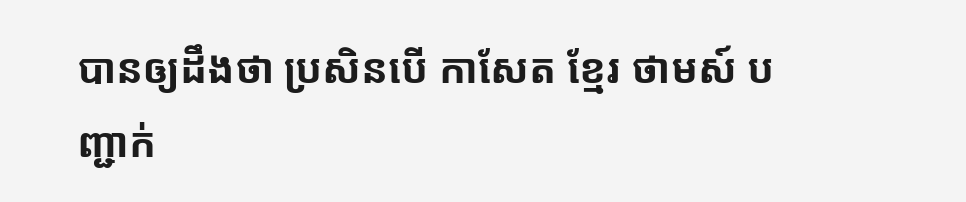បានឲ្យដឹងថា ប្រសិនបើ កាសែត ខ្មែរ ថាមស៍ បញ្ជាក់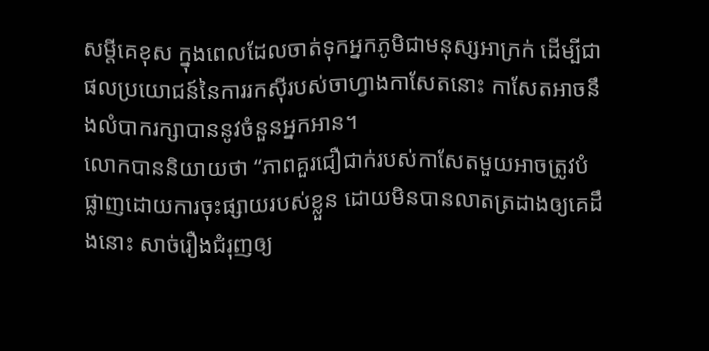សម្តីគេខុស ក្នុងពេលដែលចាត់ទុកអ្នកភូមិជាមនុស្សអាក្រក់ ដើម្បីជាផលប្រយោជន៍នៃការរកស៊ីរបស់ចាហ្វាងកាសែតនោះ កាសែតអាចនឹងលំបាករក្សាបាននូវចំនួនអ្នកអាន។
លោកបាននិយាយថា “ភាពគួរជឿជាក់របស់កាសែតមួយអាចត្រូវបំផ្លាញដោយការចុះផ្សាយរបស់ខ្លួន ដោយមិនបានលាតត្រដាងឲ្យគេដឹងនោះ សាច់រឿងជំរុញឲ្យ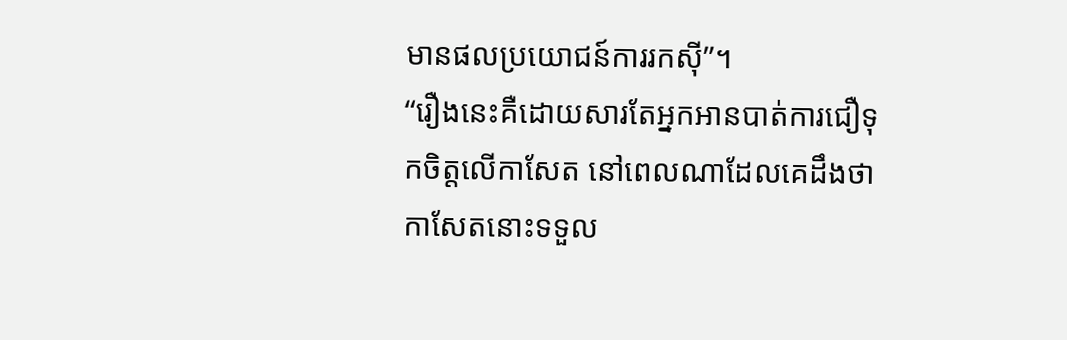មានផលប្រយោជន៍ការរកស៊ី”។
“រឿងនេះគឺដោយសារតែអ្នកអានបាត់ការជឿទុកចិត្តលើកាសែត នៅពេលណាដែលគេដឹងថា កាសែតនោះទទួល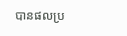បានផលប្រ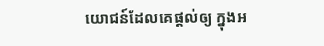យោជន៍ដែលគេផ្តល់ឲ្យ ក្នុងអ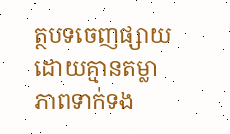ត្ថបទចេញផ្សាយ ដោយគ្មានតម្លាភាពទាក់ទង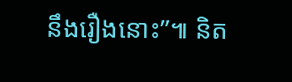នឹងរឿងនោះ”៕ និត